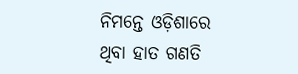ନିମନ୍ତେ ଓଡ଼ିଶାରେ ଥିବା ହାତ ଗଣତି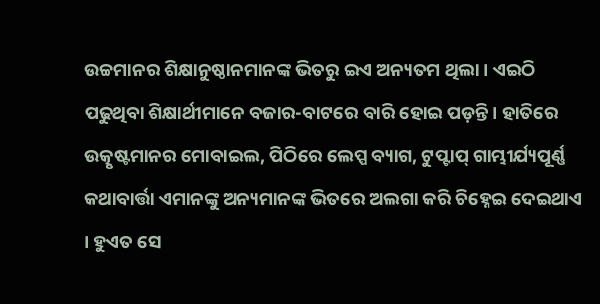ଉଚ୍ଚମାନର ଶିକ୍ଷାନୁଷ୍ଠାନମାନଙ୍କ ଭିତରୁ ଇଏ ଅନ୍ୟତମ ଥିଲା । ଏଇଠି ପଢୁଥିବା ଶିକ୍ଷାର୍ଥୀମାନେ ବଜାର-ବାଟରେ ବାରି ହୋଇ ପଡ଼ନ୍ତି । ହାତିରେ ଉତ୍କୃଷ୍ଟମାନର ମୋବାଇଲ, ପିଠିରେ ଲେପ୍ପ ବ୍ୟାଗ, ଟୁପ୍ଟାପ୍ ଗାମ୍ଭୀର୍ଯ୍ୟପୂର୍ଣ୍ଣ କଥାବାର୍ତ୍ତା ଏମାନଙ୍କୁ ଅନ୍ୟମାନଙ୍କ ଭିତରେ ଅଲଗା କରି ଚିହ୍ନେଇ ଦେଇଥାଏ । ହୁଏତ ସେ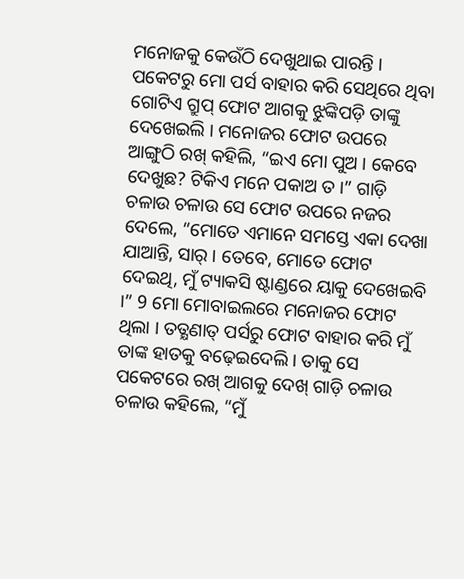ମନୋଜକୁ କେଉଁଠି ଦେଖୁଥାଇ ପାରନ୍ତି । ପକେଟରୁ ମୋ ପର୍ସ ବାହାର କରି ସେଥିରେ ଥିବା ଗୋଟିଏ ଗ୍ରୁପ୍ ଫୋଟ ଆଗକୁ ଝୁଙ୍କିପଡ଼ି ତାଙ୍କୁ ଦେଖେଇଲି । ମନୋଜର ଫୋଟ ଉପରେ ଆଙ୍ଗୁଠି ରଖ୍ କହିଲି, “ଇଏ ମୋ ପୁଅ । କେବେ ଦେଖୁଛ? ଟିକିଏ ମନେ ପକାଅ ତ ।” ଗାଡ଼ି ଚଳାଉ ଚଳାଉ ସେ ଫୋଟ ଉପରେ ନଜର ଦେଲେ, “ମୋତେ ଏମାନେ ସମସ୍ତେ ଏକା ଦେଖା ଯାଆନ୍ତି, ସାର୍ । ତେବେ, ମୋତେ ଫୋଟ ଦେଇଥି, ମୁଁ ଟ୍ୟାକସି ଷ୍ଟାଣ୍ଡରେ ୟାକୁ ଦେଖେଇବି ।” 9 ମୋ ମୋବାଇଲରେ ମନୋଜର ଫୋଟ ଥିଲା । ତତ୍କ୍ଷଣାତ୍ ପର୍ସରୁ ଫୋଟ ବାହାର କରି ମୁଁ ତାଙ୍କ ହାତକୁ ବଢ଼େଇଦେଲି । ତାକୁ ସେ ପକେଟରେ ରଖ୍ ଆଗକୁ ଦେଖ୍ ଗାଡ଼ି ଚଳାଉ ଚଳାଉ କହିଲେ, “ମୁଁ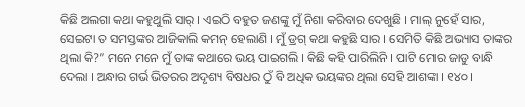କିଛି ଅଲଗା କଥା କହୁଥୁଲି ସାର୍ । ଏଇଠି ବହୁତ ଜଣଙ୍କୁ ମୁଁ ନିଶା କରିବାର ଦେଖୁଛି । ମାଲ୍ ନୁହେଁ ସାର, ସେଇଟା ତ ସମସ୍ତଙ୍କର ଆଜିକାଲି କମନ୍ ହେଲାଣି । ମୁଁ ଡ୍ରଗ୍ କଥା କହୁଛି ସାର । ସେମିତି କିଛି ଅଭ୍ୟାସ ତାଙ୍କର ଥିଲା କି?” ମନେ ମନେ ମୁଁ ତାଙ୍କ କଥାରେ ଭୟ ପାଇଗଲି । କିଛି କହି ପାରିଲିନି । ପାଟି ମୋର ଜାଡୁ ବାନ୍ଧି ଦେଲା । ଅନ୍ଧାର ଗର୍ଭ ଭିତରର ଅଦୃଶ୍ୟ ବିଷଧର ଠୁଁ ବି ଅଧିକ ଭୟଙ୍କର ଥିଲା ସେହି ଆଶଙ୍କା । ୧୪୦ ।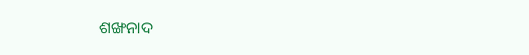ଶଙ୍ଖନାଦ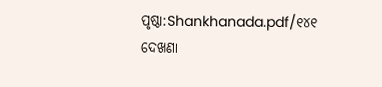ପୃଷ୍ଠା:Shankhanada.pdf/୧୪୧
ଦେଖଣା